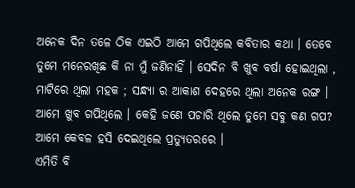ଅନେକ ଦିନ ତଳେ ଠିକ ଏଇଠି ଆମେ ଗପିଥିଲେ କବିତାର କଥା । ତେବେ ତୁମେ ମନେରଖିଛ କି ନା ମୁଁ ଜଣିନାହିଁ । ସେଦିନ ବି ଖୁବ ବର୍ଷା ହୋଇଥିଲା , ମାଟିରେ ଥିଲା ମହକ ; ସନ୍ଧ୍ୟା ର ଆକାଶ ଦେହରେ ଥିଲା ଅନେକ ରଙ୍ଗ । ଆମେ ଖୁବ ଗପିଥିଲେ । କେହି ଜଣେ ପଚାରି ଥିଲେ ତୁମେ ସବୁ କଣ ଗପ? ଆମେ କେବଳ ହସି ଦେଇଥିଲେ ପ୍ରତ୍ୟୁତରରେ ।
ଏମିତି ବି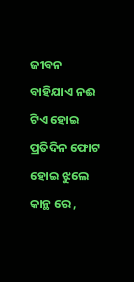ଜୀବନ ବାହିଯାଏ ନଈ ଟିଏ ହୋଇ
ପ୍ରତିଦିନ ଫୋଟ ହୋଇ ଝୁଲେ କାନ୍ଥ ରେ ,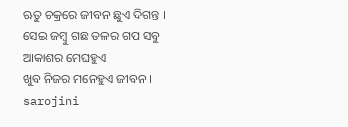ଋତୁ ଚକ୍ରରେ ଜୀବନ ଛୁଏ ଦିଗନ୍ତ ।
ସେଇ ଜମ୍ବୁ ଗଛ ତଳର ଗପ ସବୁ
ଆକାଶର ମେଘହୁଏ
ଖୁବ ନିଜର ମନେହୁଏ ଜୀବନ ।
sarojini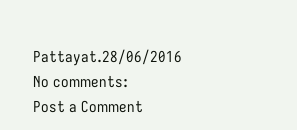Pattayat.28/06/2016
No comments:
Post a Comment